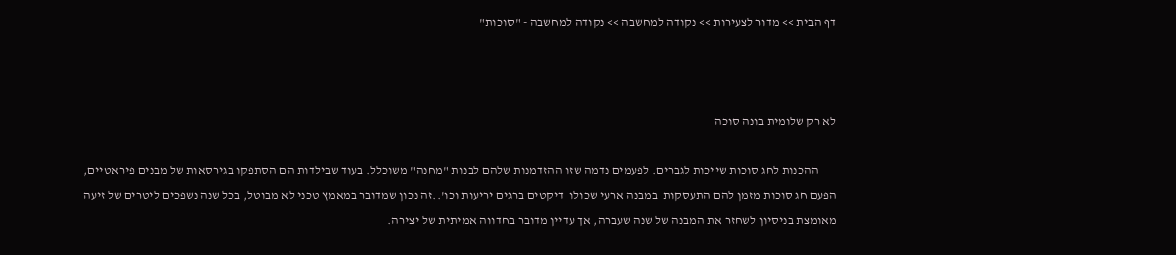דף הבית >> מדור לצעירות >> נקודה למחשבה >> נקודה למחשבה - "סוכות"



לא רק שלומית בונה סוכה

       ההכנות לחג סוכות שייכות לגברים. לפעמים נדמה שזו ההזדמנות שלהם לבנות "מחנה" משוכלל. בעוד שבילדות הם הסתפקו בגירסאות של מבנים פיראטיים, הפעם חג סוכות מזמן להם התעסקות  במבנה ארעי שכולו  דיקטים ברגים יריעות וכו'..זה נכון שמדובר במאמץ טכני לא מבוטל, בכל שנה נשפכים ליטרים של זיעה מאומצת בניסיון לשחזר את המבנה של שנה שעברה, אך עדיין מדובר בחדווה אמיתית של יצירה.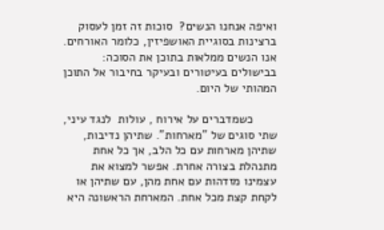ואיפה אנחנו הנשים?  סוכות זה זמן לעסוק ברצינות בסוגיית האושפיזין, כלומר האורחים. אנו הנשים ממלאות בתוכן את הסוכה: בבישולים בעיטורים ובעיקר בחיבור אל התוכן המהותי של היום.

       כשמדברים על אירוח , עולות  לנגד עיני, שתי סוגים של "מארחות". שתיהן נדיבות, שתיהן מארחות עם כל הלב, אך כל אחת מתנהלת בצורה אחרת. אפשר למצוא את עצמינו מזדהות עם אחת מהן, עם שתיהן או לקחת קצת מכל אחת. המארחת הראשונה היא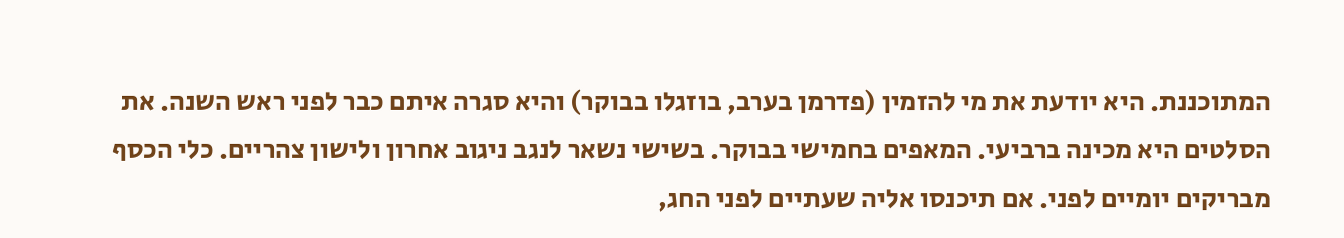המתוכננת. היא יודעת את מי להזמין (פדרמן בערב, בוזגלו בבוקר) והיא סגרה איתם כבר לפני ראש השנה. את הסלטים היא מכינה ברביעי. המאפים בחמישי בבוקר. בשישי נשאר לנגב ניגוב אחרון ולישון צהריים. כלי הכסף מבריקים יומיים לפני. אם תיכנסו אליה שעתיים לפני החג,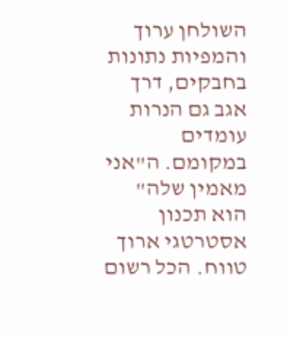השולחן ערוך והמפיות נתונות בחבקים, דרך אגב גם הנרות עומדים במקומם. ה"אני מאמין שלה" הוא תכנון אסטרטגי ארוך טווח. הכל רשום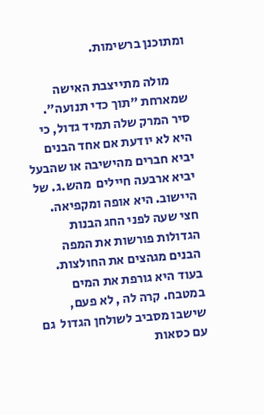ומתוכנן ברשימות.

       מולה מתייצבת האישה שמארחת "תוך כדי תנועה". סיר המרק שלה תמיד גדול, כי היא לא יודעת אם אחד הבנים יביא חברים מהישיבה או שהבעל יביא ארבעה חיילים  מהש.ג. של היישוב. היא אופה ומקפיאה. חצי שעה לפני החג הבנות הגדולות פורשות את המפה הבנים מגהצים את החולצות.  בעוד היא גורפת את המים במטבח. קרה לה , לא פעם, שישבו מסביב לשולחן הגדול  גם עם כסאות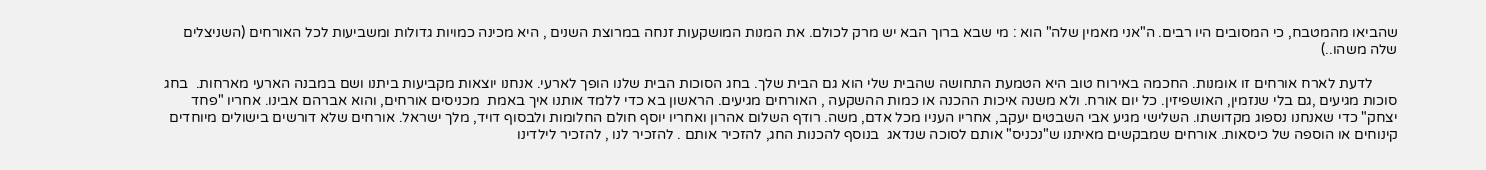שהביאו מהמטבח, כי המסובים היו רבים. ה"אני מאמין שלה" הוא : מי שבא ברוך הבא יש מרק לכולם. את המנות המושקעות זנחה במרוצת השנים , היא מכינה כמויות גדולות ומשביעות לכל האורחים (השניצלים שלה משהו..)

       לדעת לארח אורחים זו אומנות. החכמה באירוח טוב היא הטמעת התחושה שהבית שלי הוא גם הבית שלך. בחג הסוכות הבית שלנו הופך לארעי. אנחנו יוצאות מקביעות ביתנו ושם במבנה הארעי מארחות.  בחג סוכות מגיעים ,גם בלי שנזמין, האושפיזין. כל יום אורח. ולא משנה איכות ההכנה או כמות ההשקעה , האורחים מגיעים. הראשון בא כדי ללמד אותנו איך באמת  מכניסים אורחים, והוא אברהם אבינו. אחריו "פחד יצחק" כדי שאנחנו נספוג מקדושתו. השלישי מגיע אבי השבטים יעקב, אחריו העניו מכל אדם, משה. רודף השלום אהרון ואחריו יוסף חולם החלומות ולבסוף דויד, מלך ישראל. אורחים שלא דורשים בישולים מיוחדים קינוחים או הוספה של כיסאות. אורחים שמבקשים מאיתנו ש"נכניס" אותם לסוכה שנדאג  בנוסף להכנות החג, להזכיר אותם . להזכיר לנו , להזכיר לילדינו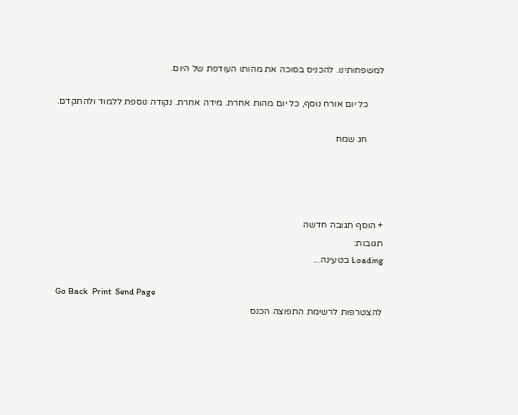למשפחותינו. להכניס בסוכה את מהותו העודפת של היום.

       כל יום אורח נוסף, כל יום מהות אחרת. מידה אחרת. נקודה נוספת ללמוד ולהתקדם.

       חג שמח




+ הוסף תגובה חדשה
תגובות:
Loading בטעינה...

Go Back  Print  Send Page
להצטרפות לרשימת התפוצה הכנס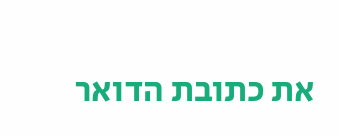את כתובת הדואר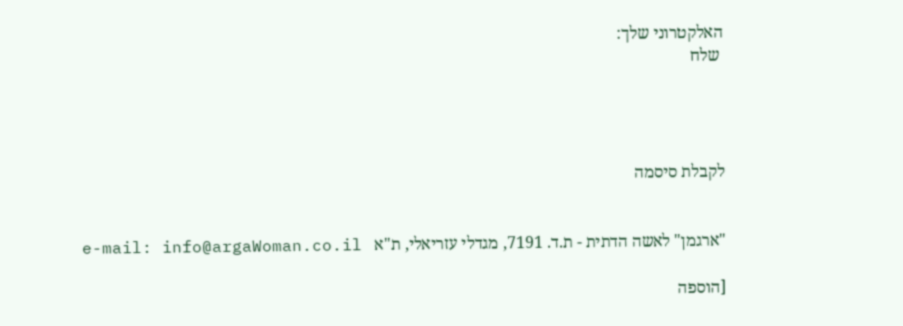האלקטרוני שלך:
 שלח




לקבלת סיסמה


"ארגמן" לאשה הדתית - ת.ד. 7191, מגדלי עזריאלי, ת"א   e-mail: info@argaWoman.co.il

[הוספה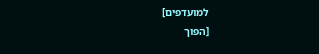למועדפים]                                                                                         [הפוך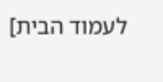לעמוד הבית]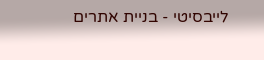לייבסיטי - בניית אתרים